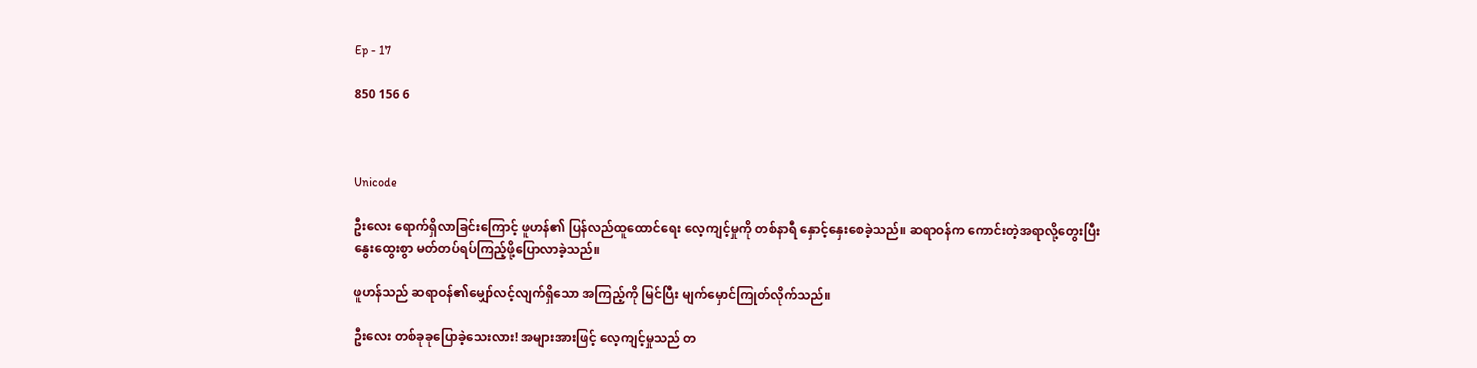Ep - 17

850 156 6



Unicode

ဦးလေး ရောက်ရှိလာခြင်းကြောင့် ဖူဟန်၏ ပြန်လည်ထူထောင်ရေး လေ့ကျင့်မှုကို တစ်နာရီ နှောင့်နှေးစေခဲ့သည်။ ဆရာဝန်က ကောင်းတဲ့အရာလို့တွေးပြီး နွေးထွေးစွာ မတ်တပ်ရပ်ကြည့်ဖို့ပြောလာခဲ့သည်။

ဖူဟန်သည် ဆရာဝန်၏မျှော်လင့်လျက်ရှိသော အကြည့်ကို မြင်ပြီး မျက်မှောင်ကြုတ်လိုက်သည်။

ဦးလေး တစ်ခုခုပြောခဲ့သေးလား! အများအားဖြင့် လေ့ကျင့်မှုသည် တ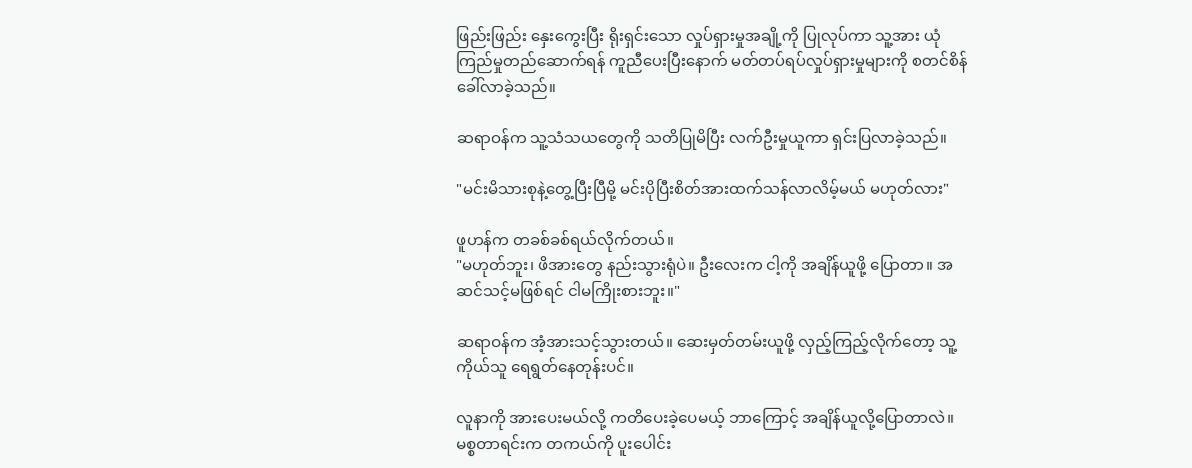ဖြည်းဖြည်း နှေးကွေးပြီး ရိုးရှင်းသော လှုပ်ရှားမှုအချို့ကို ပြုလုပ်ကာ သူ့အား ယုံကြည်မှုတည်ဆောက်ရန် ကူညီပေးပြီးနောက် မတ်တပ်ရပ်လှုပ်ရှားမှုများကို စတင်စိန်ခေါ်လာခဲ့သည်။

ဆရာဝန်က သူ့သံသယတွေကို သတိပြုမိပြီး လက်ဦးမှုယူကာ ရှင်းပြလာခဲ့သည်။

"မင်းမိသားစုနဲ့တွေ့ပြီးပြီမို့ မင်းပိုပြီးစိတ်အားထက်သန်လာလိမ့်မယ် မဟုတ်လား"

ဖူဟန်က တခစ်ခစ်ရယ်လိုက်တယ်။
"မဟုတ်ဘူး၊ ဖိအားတွေ နည်းသွားရုံပဲ။ ဦးလေးက ငါ့ကို အချိန်ယူဖို့ ပြောတာ။ အဆင်သင့်မဖြစ်ရင် ငါမကြိုးစားဘူး။"

ဆရာဝန်က အံ့အားသင့်သွားတယ်။ ဆေးမှတ်တမ်းယူဖို့ လှည့်ကြည့်လိုက်တော့ သူ့ကိုယ်သူ ရေရွတ်နေတုန်းပင်။

လူနာကို အားပေးမယ်လို့ ကတိပေးခဲ့ပေမယ့် ဘာကြောင့် အချိန်ယူလို့ပြောတာလဲ။ မစ္စတာရင်းက တကယ်ကို ပူးပေါင်း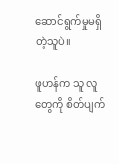ဆောင်ရွက်မှုမရှိတဲ့သူပဲ။

ဖူဟန်က သူ လူတွေကို စိတ်ပျက်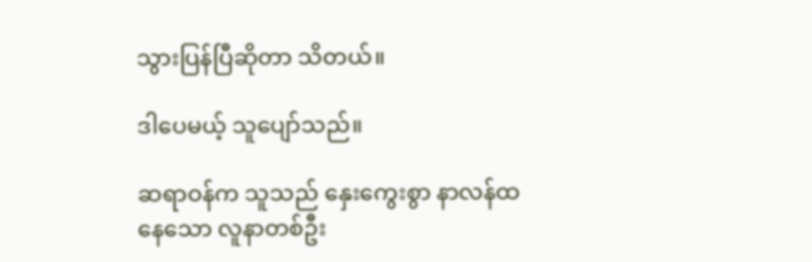သွားပြန်ပြီဆိုတာ သိတယ်။

ဒါပေမယ့် သူပျော်သည်။

ဆရာဝန်က သူသည် နှေးကွေးစွာ နာလန်ထနေသော လူနာတစ်ဦး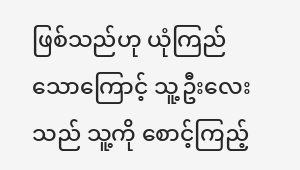ဖြစ်သည်ဟု ယုံကြည်သောကြောင့် သူ့ဦးလေးသည် သူ့ကို စောင့်ကြည့်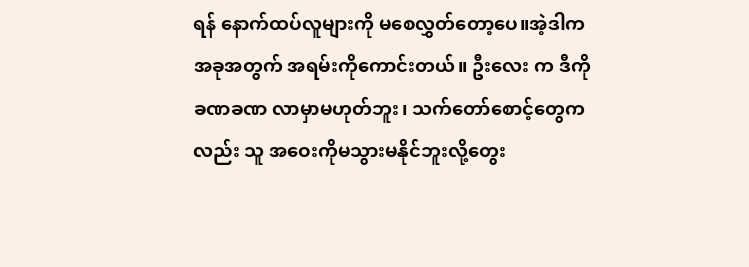ရန် နောက်ထပ်လူများကို မစေလွှတ်တော့ပေ။အဲ့ဒါက အခုအတွက် အရမ်းကိုကောင်းတယ်။ ဦးလေး က ဒီကို ခဏခဏ လာမှာမဟုတ်ဘူး၊ သက်တော်စောင့်တွေကလည်း သူ အဝေးကိုမသွားမနိုင်ဘူးလို့တွေး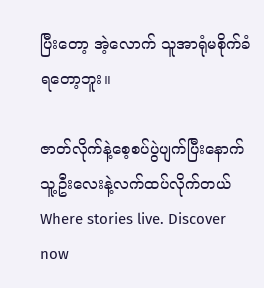ပြီးတော့ အဲ့လောက် သူအာရုံမစိုက်ခံရတော့ဘူး။

ဇာတ်လိုက်နဲ့စေ့စပ်ပွဲပျက်ပြီးနောက် သူ့ဦးလေးနဲ့လက်ထပ်လိုက်တယ်Where stories live. Discover now